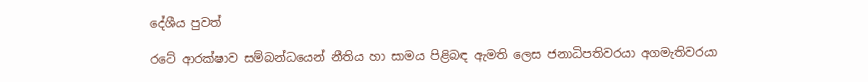දේශීය පුවත්

රටේ ආරක්ෂාව සම්බන්ධයෙන් නීතිය හා සාමය පිළිබඳ ඇමති ලෙස ජනාධිපතිවරයා අගමැතිවරයා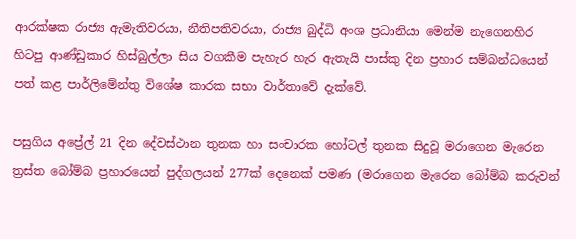ආරක්ෂක රාජ්‍ය ඇමැතිවරයා, නීතිපතිවරයා, රාජ්‍ය බුද්ධි අංශ ප්‍රධානියා මෙන්ම නැගෙනහිර හිටපු ආණ්ඩුකාර හිස්බුල්ලා සිය වගකීම පැහැර හැර ඇතැයි පාස්කු දින ප්‍රහාර සම්බන්ධයෙන් පත් කළ පාර්ලිමේන්තු විශේෂ කාරක සභා වාර්තාවේ දැක්වේ.

පසුගිය අප්‍රේල් 21 දින දේවස්ථාන තුනක හා සංචාරක හෝටල් තුනක සිදුවූ මරාගෙන මැරෙන ත්‍රස්ත බෝම්බ ප්‍රහාරයෙන් පුද්ගලයන් 277ක් දෙනෙක් පමණ (මරාගෙන මැරෙන බෝම්බ කරුවන්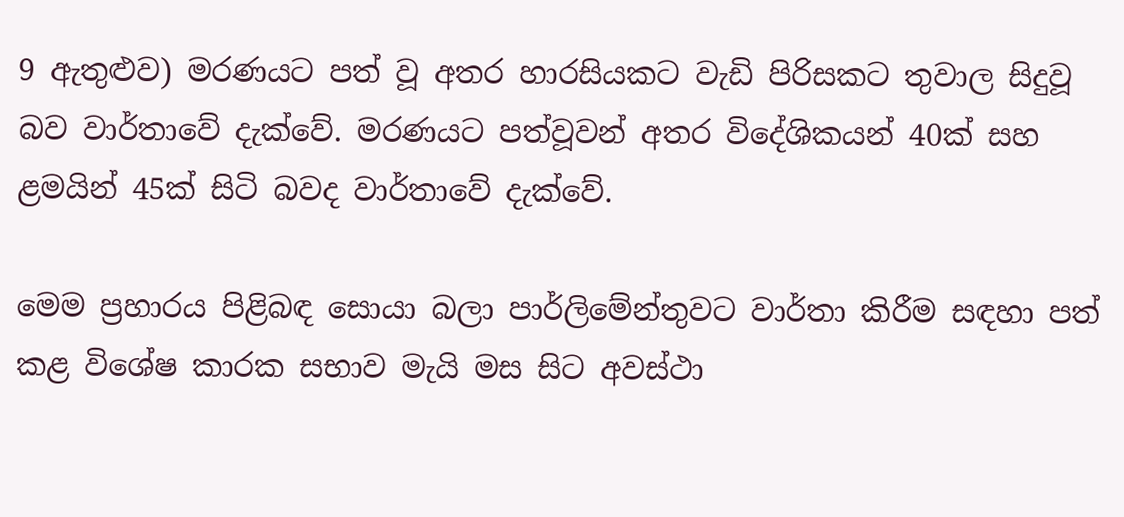9 ඇතුළුව) මරණයට පත් වූ අතර හාරසියකට වැඩි පිරිසකට තුවාල සිදුවූ බව වාර්තාවේ දැක්වේ. මරණයට පත්වූවන් අතර විදේශිකයන් 40ක් සහ ළමයින් 45ක් සිටි බවද වාර්තාවේ දැක්වේ.

මෙම ප්‍රහාරය පිළිබඳ සොයා බලා පාර්ලිමේන්තුවට වාර්තා කිරීම සඳහා පත් කළ විශේෂ කාරක සභාව මැයි මස සිට අවස්ථා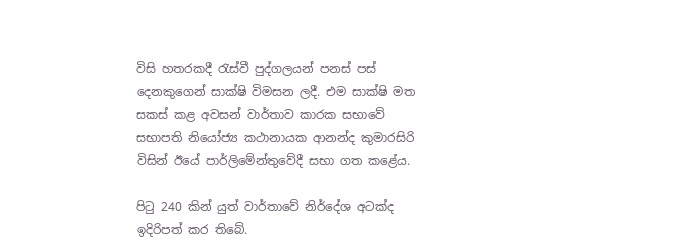විසි හතරකදී රැස්වී පුද්ගලයන් පනස් පස් දෙනකුගෙන් සාක්ෂි විමසන ලදී. එම සාක්ෂි මත සකස් කළ අවසන් වාර්තාව කාරක සභාවේ සභාපති නියෝජ්‍ය කථානායක ආනන්ද කුමාරසිරි විසින් ඊයේ පාර්ලිමේන්තුවේදී සභා ගත කළේය.

පිටු 240 කින් යුත් වාර්තාවේ නිර්දේශ අටක්ද ඉදිරිපත් කර තිබේ.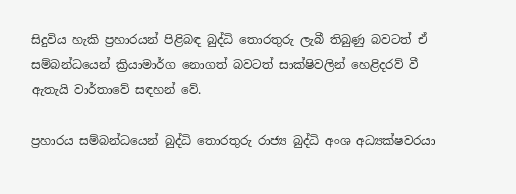සිදුවිය හැකි ප්‍රහාරයන් පිළිබඳ බුද්ධි තොරතුරු ලැබී තිබුණු බවටත් ඒ සම්බන්ධයෙන් ක්‍රියාමාර්ග නොගත් බවටත් සාක්ෂිවලින් හෙළිදරව් වී ඇතැයි වාර්තාවේ සඳහන් වේ.

ප්‍රහාරය සම්බන්ධයෙන් බුද්ධි තොරතුරු රාජ්‍ය බුද්ධි අංශ අධ්‍යක්ෂවරයා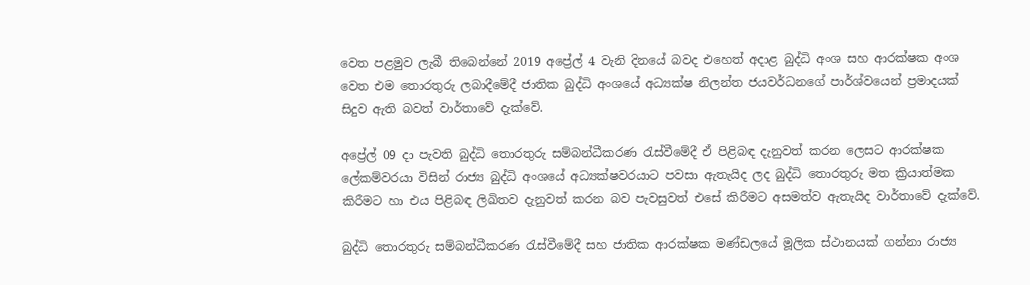වෙත පළමුව ලැබී තිබෙන්නේ 2019 අප්‍රේල් 4 වැනි දිනයේ බවද එහෙත් අදාළ බුද්ධි අංශ සහ ආරක්ෂක අංශ වෙත එම තොරතුරු ලබාදීමේදී ජාතික බුද්ධි අංශයේ අධ්‍යක්ෂ නිලන්ත ජයවර්ධනගේ පාර්ශ්වයෙන් ප්‍රමාදයක් සිදුව ඇති බවත් වාර්තාවේ දැක්වේ.

අප්‍රේල් 09 දා පැවති බුද්ධි තොරතුරු සම්බන්ධීකරණ රැස්වීමේදී ඒ පිළිබඳ දැනුවත් කරන ලෙසට ආරක්ෂක ලේකම්වරයා විසින් රාජ්‍ය බුද්ධි අංශයේ අධ්‍යක්ෂවරයාට පවසා ඇතැයිද ලද බුද්ධි තොරතුරු මත ක්‍රියාත්මක කිරීමට හා එය පිළිබඳ ලිඛිතව දැනුවත් කරන බව පැවසුවත් එසේ කිරීමට අසමත්ව ඇතැයිද වාර්තාවේ දැක්වේ.

බුද්ධි තොරතුරු සම්බන්ධීකරණ රැස්වීමේදී සහ ජාතික ආරක්ෂක මණ්ඩලයේ මූලික ස්ථානයක් ගන්නා රාජ්‍ය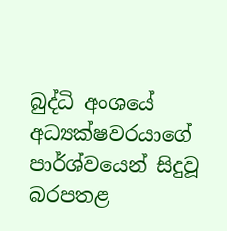බුද්ධි අංශයේ අධ්‍යක්ෂවරයාගේ පාර්ශ්වයෙන් සිදුවූ බරපතළ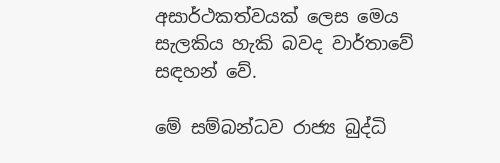අසාර්ථකත්වයක් ලෙස මෙය සැලකිය හැකි බවද වාර්තාවේ සඳහන් වේ.

මේ සම්බන්ධව රාජ්‍ය බුද්ධි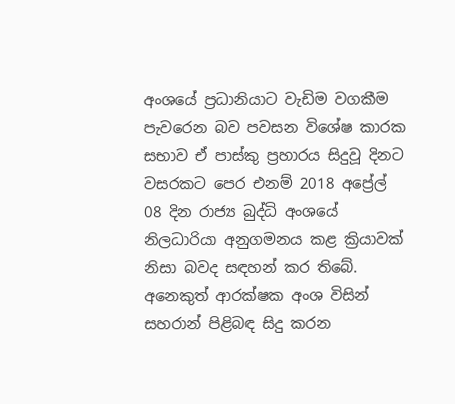අංශයේ ප්‍රධානියාට වැඩිම වගකීම පැවරෙන බව පවසන විශේෂ කාරක සභාව ඒ පාස්කු ප්‍රහාරය සිදුවූ දිනට වසරකට පෙර එනම් 2018 අප්‍රේල් 08 දින රාජ්‍ය බුද්ධි අංශයේ නිලධාරියා අනුගමනය කළ ක්‍රියාවක් නිසා බවද සඳහන් කර තිබේ. අනෙකුත් ආරක්ෂක අංශ විසින් සහරාන් පිළිබඳ සිදු කරන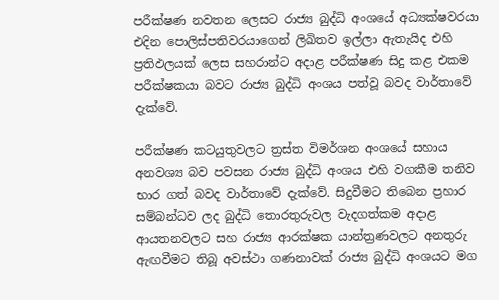පරීක්ෂණ නවතන ලෙසට රාජ්‍ය බුද්ධි අංශයේ අධ්‍යක්ෂවරයා එදින පොලිස්පතිවරයාගෙන් ලිඛිතව ඉල්ලා ඇතැයිද එහි ප්‍රතිඵලයක් ලෙස සහරාන්ට අදාළ පරීක්ෂණ සිදු කළ එකම පරීක්ෂකයා බවට රාජ්‍ය බුද්ධි අංශය පත්වූ බවද වාර්තාවේ දැක්වේ.

පරීක්ෂණ කටයුතුවලට ත්‍රස්ත විමර්ශන අංශයේ සහාය අනවශ්‍ය බව පවසන රාජ්‍ය බුද්ධි අංශය එහි වගකීම තනිව භාර ගත් බවද වාර්තාවේ දැක්වේ. සිදුවීමට තිබෙන ප්‍රහාර සම්බන්ධව ලද බුද්ධි තොරතුරුවල වැදගත්කම අදාළ ආයතනවලට සහ රාජ්‍ය ආරක්ෂක යාන්ත්‍රණවලට අනතුරු ඇඟවීමට තිබූ අවස්ථා ගණනාවක් රාජ්‍ය බුද්ධි අංශයට මග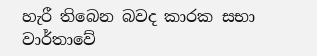හැරී තිබෙන බවද කාරක සභා වාර්තාවේ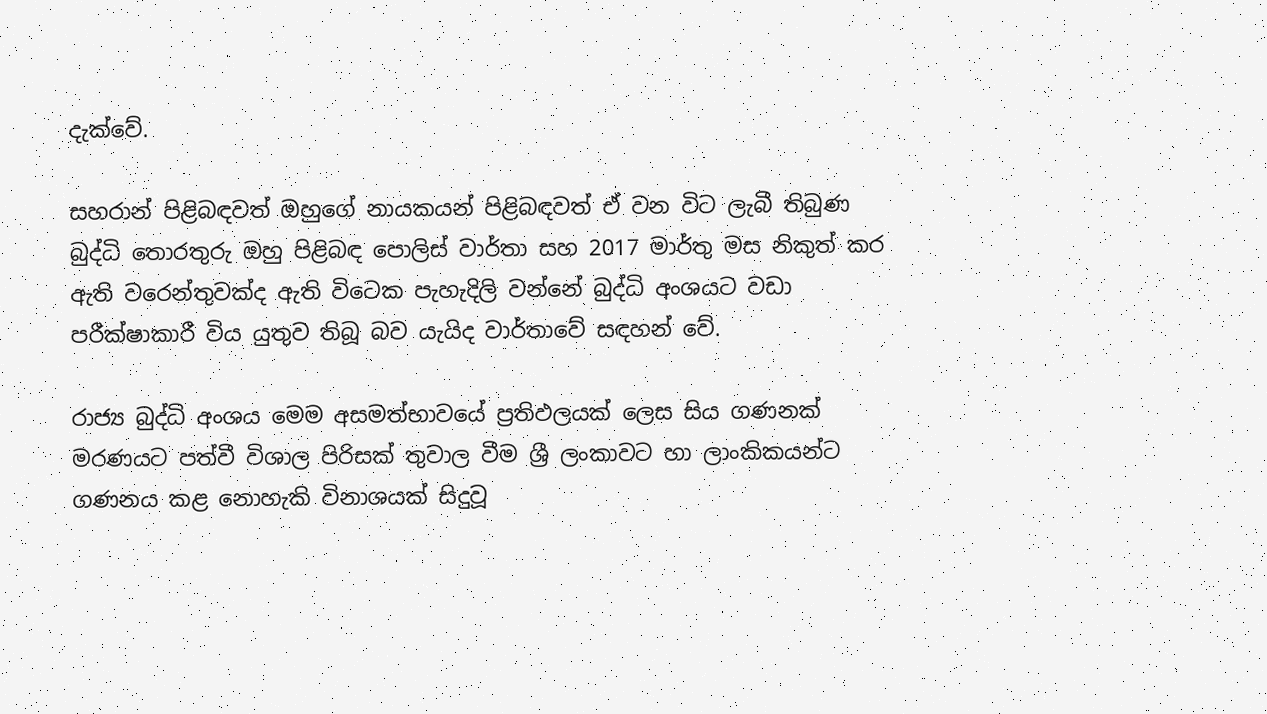දැක්වේ.

සහරාන් පිළිබඳවත් ඔහුගේ නායකයන් පිළිබඳවත් ඒ වන විට ලැබී තිබුණ බුද්ධි තොරතුරු ඔහු පිළිබඳ පොලිස් වාර්තා සහ 2017 මාර්තු මස නිකුත් කර ඇති වරෙන්තුවක්ද ඇති විටෙක පැහැදිලි වන්නේ බුද්ධි අංශයට වඩා පරීක්ෂාකාරී විය යුතුව තිබූ බව යැයිද වාර්තාවේ සඳහන් වේ.

රාජ්‍ය බුද්ධි අංශය මෙම අසමත්භාවයේ ප්‍රතිඵලයක් ලෙස සිය ගණනක් මරණයට පත්වී විශාල පිරිසක් තුවාල වීම ශ්‍රී ලංකාවට හා ලාංකිකයන්ට ගණනය කළ නොහැකි විනාශයක් සිදුවූ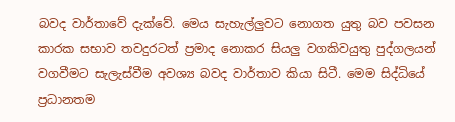බවද වාර්තාවේ දැක්වේ. මෙය සැහැල්ලුවට නොගත යුතු බව පවසන කාරක සභාව තවදුරටත් ප්‍රමාද නොකර සියලු වගකිවයුතු පුද්ගලයන් වගවීමට සැලැස්වීම අවශ්‍ය බවද වාර්තාව කියා සිටී. මෙම සිද්ධියේ ප්‍රධානතම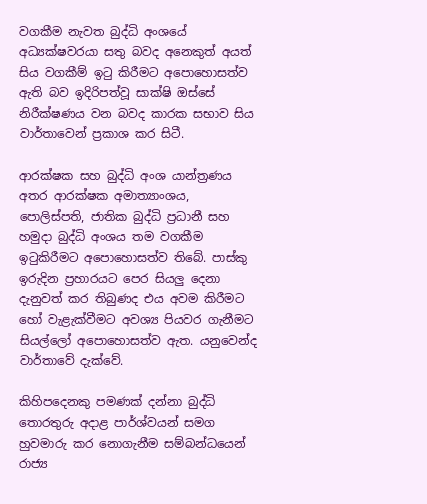වගකීම නැවත බුද්ධි අංශයේ අධ්‍යක්ෂවරයා සතු බවද අනෙකුත් අයත් සිය වගකීම් ඉටු කිරීමට අපොහොසත්ව ඇති බව ඉදිරිපත්වූ සාක්ෂි ඔස්සේ නිරීක්ෂණය වන බවද කාරක සභාව සිය වාර්තාවෙන් ප්‍රකාශ කර සිටී.

ආරක්ෂක සහ බුද්ධි අංශ යාන්ත්‍රණය අතර ආරක්ෂක අමාත්‍යාංශය, පොලිස්පති, ජාතික බුද්ධි ප්‍රධානී සහ හමුදා බුද්ධි අංශය තම වගකීම ඉටුකිරීමට අපොහොසත්ව තිබේ. පාස්කු ඉරුදින ප්‍රහාරයට පෙර සියලු දෙනා දැනුවත් කර තිබුණද එය අවම කිරීමට හෝ වැළැක්වීමට අවශ්‍ය පියවර ගැනීමට සියල්ලෝ අපොහොසත්ව ඇත. යනුවෙන්ද වාර්තාවේ දැක්වේ.

කිහිපදෙනකු පමණක් දන්නා බුද්ධි තොරතුරු අදාළ පාර්ශ්වයන් සමග හුවමාරු කර නොගැනීම සම්බන්ධයෙන් රාජ්‍ය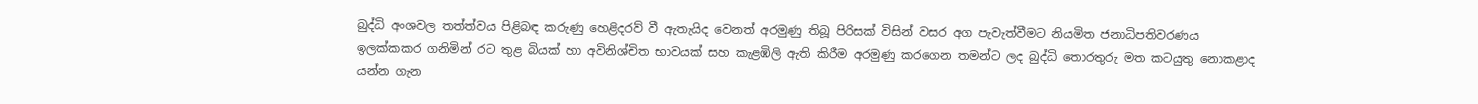බුද්ධි අංශවල තත්ත්වය පිළිබඳ කරුණු හෙළිදරව් වී ඇතැයිද වෙනත් අරමුණු තිබූ පිරිසක් විසින් වසර අග පැවැත්වීමට නියමිත ජනාධිපතිවරණය ඉලක්කකර ගනිමින් රට තුළ බියක් හා අවිනිශ්චිත භාවයක් සහ කැළඹිලි ඇති කිරීම අරමුණු කරගෙන තමන්ට ලද බුද්ධි තොරතුරු මත කටයුතු නොකළාද යන්න ගැන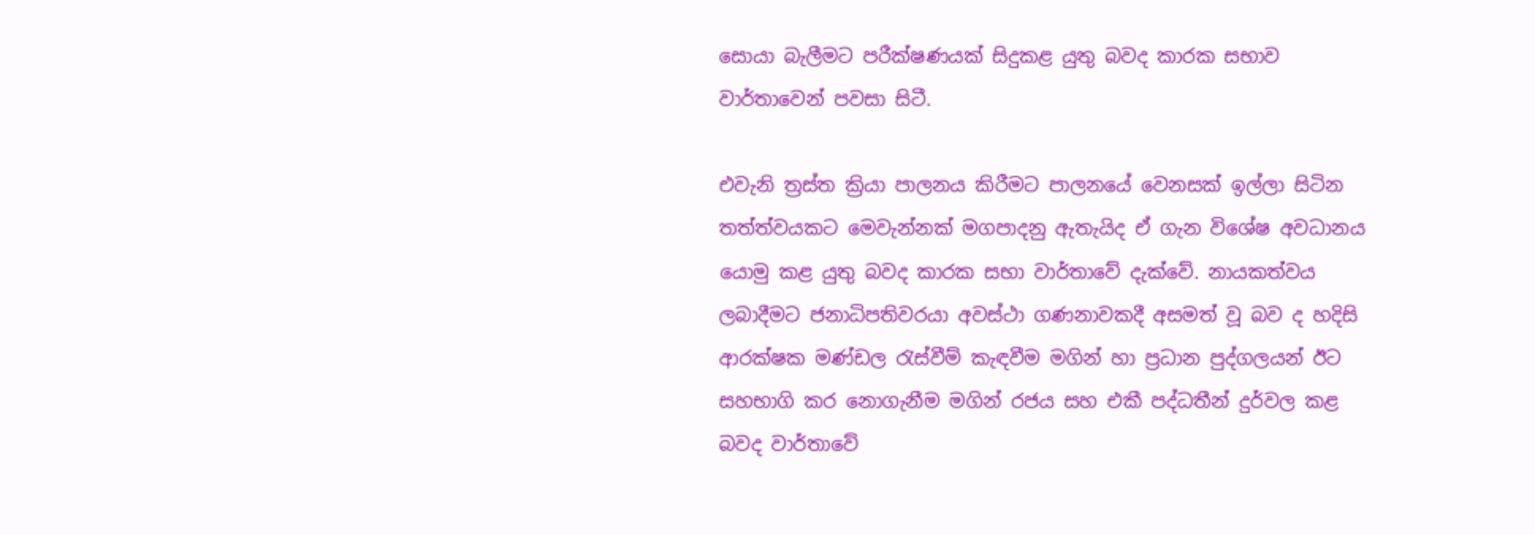සොයා බැලීමට පරීක්ෂණයක් සිදුකළ යුතු බවද කාරක සභාව වාර්තාවෙන් පවසා සිටී.

එවැනි ත්‍රස්ත ක්‍රියා පාලනය කිරීමට පාලනයේ වෙනසක් ඉල්ලා සිටින තත්ත්වයකට මෙවැන්නක් මගපාදනු ඇතැයිද ඒ ගැන විශේෂ අවධානය යොමු කළ යුතු බවද කාරක සභා වාර්තාවේ දැක්වේ. නායකත්වය ලබාදීමට ජනාධිපතිවරයා අවස්ථා ගණනාවකදී අසමත් වූ බව ද හදිසි ආරක්ෂක මණ්ඩල රැස්වීම් කැඳවීම මගින් හා ප්‍රධාන පුද්ගලයන් ඊට සහභාගි කර නොගැනීම මගින් රජය සහ එකී පද්ධතීන් දුර්වල කළ බවද වාර්තාවේ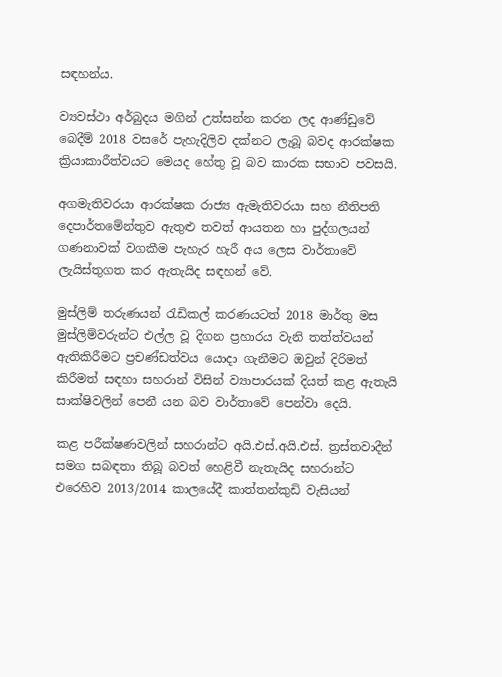සඳහන්ය.

ව්‍යවස්ථා අර්බුදය මගින් උත්සන්න කරන ලද ආණ්ඩුවේ බෙදීම් 2018 වසරේ පැහැදිලිව දක්නට ලැබූ බවද ආරක්ෂක ක්‍රියාකාරීත්වයට මෙයද හේතු වූ බව කාරක සභාව පවසයි.

අගමැතිවරයා ආරක්ෂක රාජ්‍ය ඇමැතිවරයා සහ නීතිපති දෙපාර්තමේන්තුව ඇතුළු තවත් ආයතන හා පුද්ගලයන් ගණනාවක් වගකීම පැහැර හැරී අය ලෙස වාර්තාවේ ලැයිස්තුගත කර ඇතැයිද සඳහන් වේ.

මුස්ලිම් තරුණයන් රැඩිකල් කරණයටත් 2018 මාර්තු මස මුස්ලිම්වරුන්ට එල්ල වූ දිගන ප්‍රහාරය වැනි තත්ත්වයන් ඇතිකිරීමට ප්‍රචණ්ඩත්වය යොදා ගැනීමට ඔවුන් දිරිමත් කිරීමත් සඳහා සහරාන් විසින් ව්‍යාපාරයක් දියත් කළ ඇතැයි සාක්ෂිවලින් පෙනී යන බව වාර්තාවේ පෙන්වා දෙයි.

කළ පරීක්ෂණවලින් සහරාන්ට අයි.එස්.අයි.එස්. ත්‍රස්තවාදීන් සමග සබඳතා තිබූ බවත් හෙළිවී නැතැයිද සහරාන්ට එරෙහිව 2013/2014 කාලයේදී කාත්තන්කුඩි වැසියන්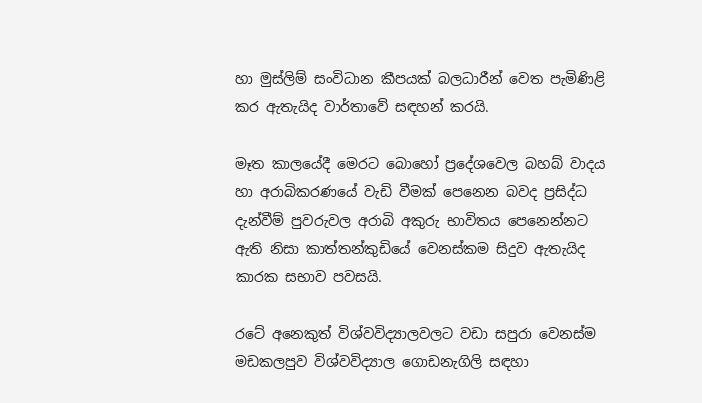හා මුස්ලිම් සංවිධාන කීපයක් බලධාරීන් වෙත පැමිණිළි කර ඇතැයිද වාර්තාවේ සඳහන් කරයි.

මෑත කාලයේදී මෙරට බොහෝ ප්‍රදේශවෙල බහබ් වාදය හා අරාබිකරණයේ වැඩි වීමක් පෙනෙන බවද ප්‍රසිද්ධ දැන්වීම් පුවරුවල අරාබි අකුරු භාවිතය පෙනෙන්නට ඇති නිසා කාත්තන්කුඩියේ වෙනස්කම සිදුව ඇතැයිද කාරක සභාව පවසයි.

රටේ අනෙකුත් විශ්වවිද්‍යාලවලට වඩා සපුරා වෙනස්ම මඩකලපුව විශ්වවිද්‍යාල ගොඩනැගිලි සඳහා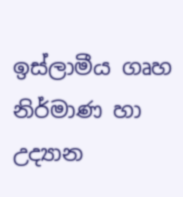ඉස්ලාමීය ගෘහ නිර්මාණ හා උද්‍යාන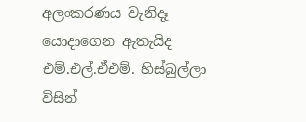අලංකරණය වැනිදෑ යොදාගෙන ඇතැයිද එම්.එල්.ඒඑම්. හිස්බුල්ලා විසින්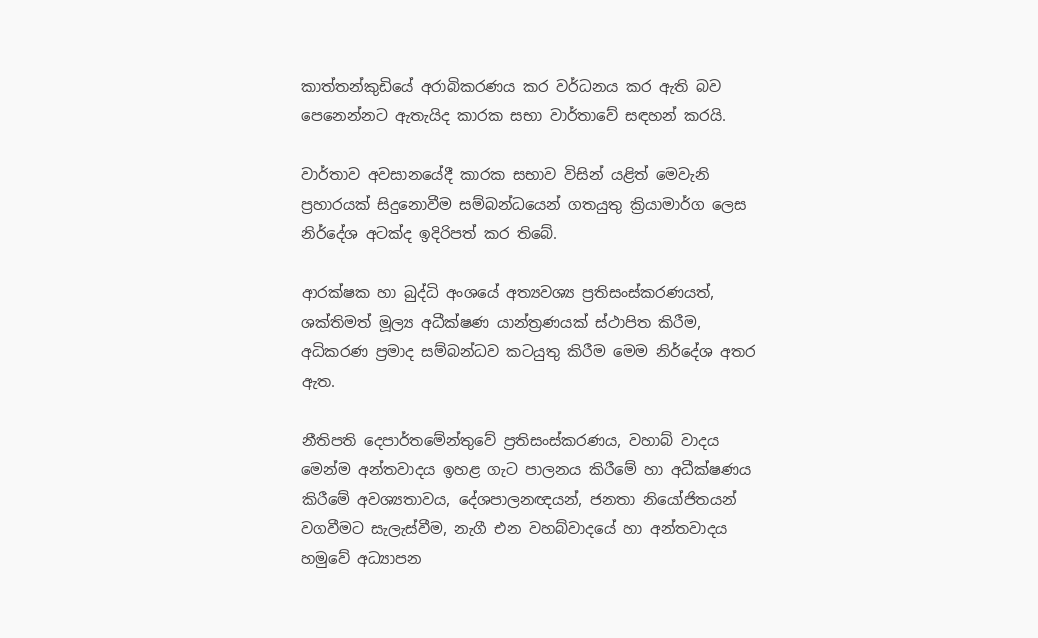කාත්තන්කුඩියේ අරාබිකරණය කර වර්ධනය කර ඇති බව පෙනෙන්නට ඇතැයිද කාරක සභා වාර්තාවේ සඳහන් කරයි.

වාර්තාව අවසානයේදී කාරක සභාව විසින් යළිත් මෙවැනි ප්‍රහාරයක් සිදුනොවීම සම්බන්ධයෙන් ගතයුතු ක්‍රියාමාර්ග ලෙස නිර්දේශ අටක්ද ඉදිරිපත් කර තිබේ.

ආරක්ෂක හා බුද්ධි අංශයේ අත්‍යවශ්‍ය ප්‍රතිසංස්කරණයත්, ශක්තිමත් මූල්‍ය අධීක්ෂණ යාන්ත්‍රණයක් ස්ථාපිත කිරීම, අධිකරණ ප්‍රමාද සම්බන්ධව කටයුතු කිරීම මෙම නිර්දේශ අතර ඇත.

නීතිපති දෙපාර්තමේන්තුවේ ප්‍රතිසංස්කරණය, වහාබ් වාදය මෙන්ම අන්තවාදය ඉහළ ගැට පාලනය කිරීමේ හා අධීක්ෂණය කිරීමේ අවශ්‍යතාවය, දේශපාලනඥයන්, ජනතා නියෝජිතයන් වගවීමට සැලැස්වීම, නැගී එන වහබ්වාදයේ හා අන්තවාදය හමුවේ අධ්‍යාපන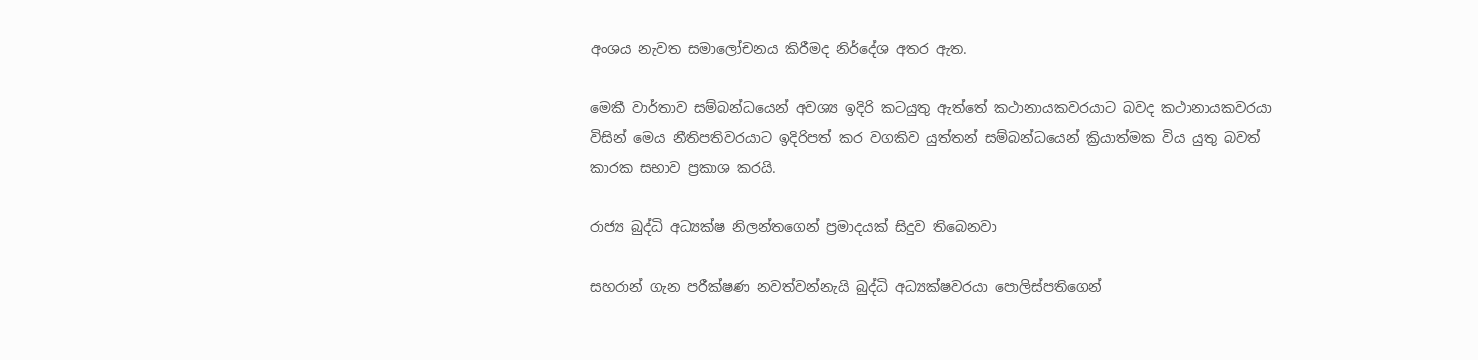අංශය නැවත සමාලෝචනය කිරීමද නිර්දේශ අතර ඇත.

මෙකී වාර්තාව සම්බන්ධයෙන් අවශ්‍ය ඉදිරි කටයුතු ඇත්තේ කථානායකවරයාට බවද කථානායකවරයා විසින් මෙය නීතිපතිවරයාට ඉදිරිපත් කර වගකිව යුත්තන් සම්බන්ධයෙන් ක්‍රියාත්මක විය යුතු බවත් කාරක සභාව ප්‍රකාශ කරයි.

රාජ්‍ය බුද්ධි අධ්‍යක්ෂ නිලන්තගෙන් ප්‍රමාදයක් සිදුව තිබෙනවා

සහරාන් ගැන පරීක්ෂණ නවත්වන්නැයි බුද්ධි අධ්‍යක්ෂවරයා පොලිස්පතිගෙන්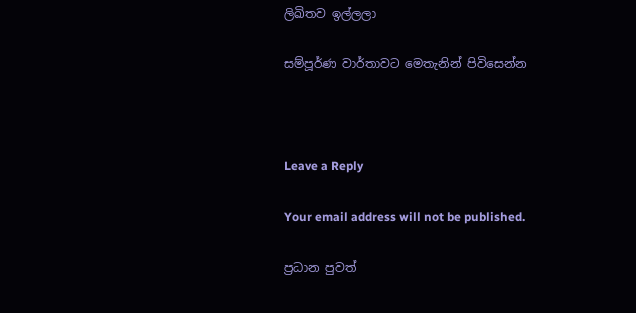ලිඛිතව ඉල්ලලා

සම්පූර්ණ වාර්තාවට මෙතැනින් පිවිසෙන්න



Leave a Reply

Your email address will not be published.

ප්‍රධාන පුවත්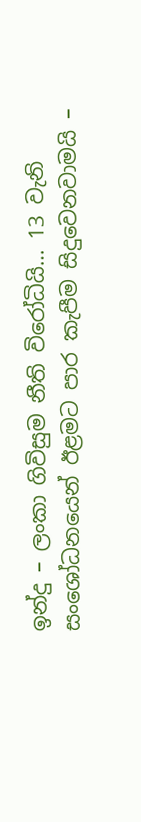ඉන්දු – ලංකා ගිවිසුම නීති විරෝධියි… 13 වැනි සංශෝධනයෙන් ඊළමට පාර කැපීම සිදුවෙනවාමයි –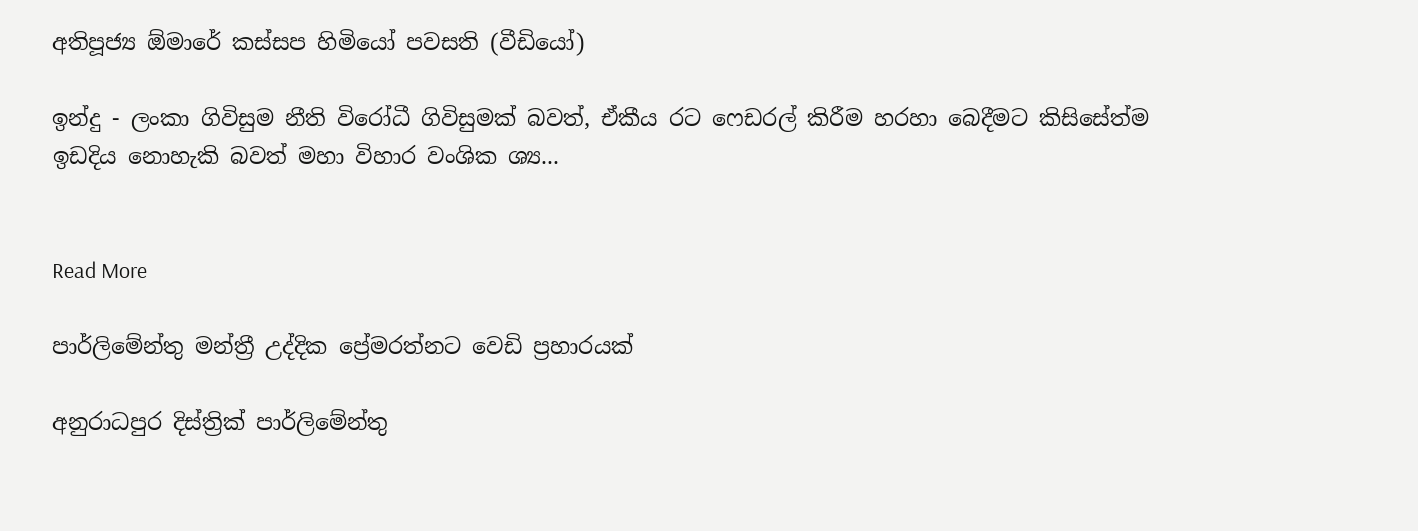අතිපූජ්‍ය ඕමාරේ කස්සප හිමියෝ පවසති (වීඩියෝ)

ඉන්දු - ලංකා ගිවිසුම නීති විරෝධී ගිවිසුමක් බවත්, ඒකීය රට ෆෙඩරල් කිරීම හරහා බෙදීමට කිසිසේත්ම ඉඩදිය නොහැකි බවත් මහා විහාර වංශික ශ්‍ය...


Read More

පාර්ලිමේන්තු මන්ත්‍රී උද්දික ප්‍රේමරත්නට වෙඩි ප්‍රහාරයක්

අනුරාධපුර දිස්ත්‍රික් පාර්ලිමේන්තු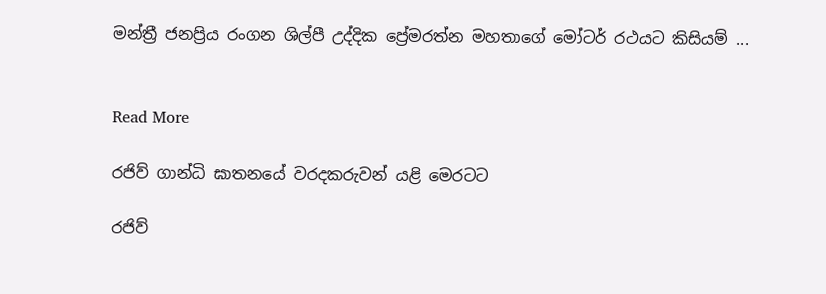මන්ත්‍රී ජනප්‍රිය රංගන ශිල්පී උද්දික ප්‍රේමරත්න මහතාගේ මෝටර් රථයට කිසියම් ...


Read More

රජිව් ගාන්ධි ඝාතනයේ වරදකරුවන් යළි මෙරටට

රජිව්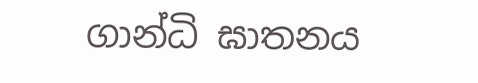ගාන්ධි ඝාතනය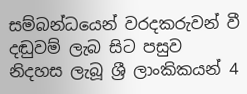සම්බන්ධයෙන් වරදකරුවන් වී දඬුවම් ලැබ සිට පසුව නිදහස ලැබූ ශ්‍රී ලාංකිකයන් 4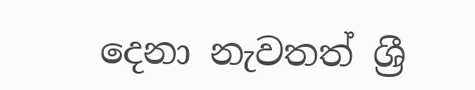දෙනා නැවතත් ශ්‍රී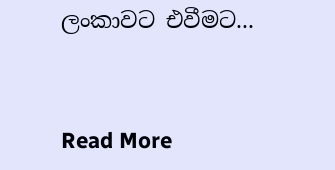ලංකාවට එවීමට...


Read More